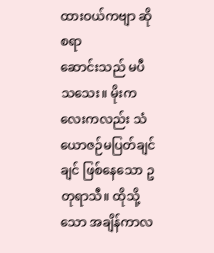ထားဝယ်ကဗျာ ဆိုစရာ
ဆောင်းသည် မပီသသေး။ မိုးကလေးကလည်း သံယောဇဉ်မပြတ်ချင်ချင် ဖြစ်နေသော ဥတုရာသီ။ ထိုသို့သော အချိန်ကာလ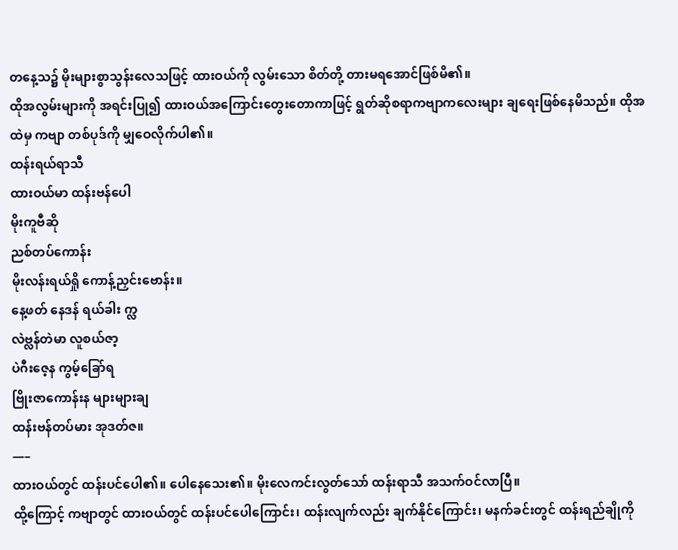တနေ့သ၌ မိုးများစွာသွန်းလေသဖြင့် ထားဝယ်ကို လွမ်းသော စိတ်တို့ တားမရအောင်ဖြစ်မိ၏။
ထိုအလွမ်းများကို အရင်းပြု၍ ထားဝယ်အကြောင်းတွေးတောကာဖြင့် ရွတ်ဆိုစရာကဗျာကလေးများ ချရေးဖြစ်နေမိသည်။ ထိုအထဲမှ ကဗျာ တစ်ပုဒ်ကို မျှဝေလိုက်ပါ၏။
ထန်းရယ်ရာသီ
ထားဝယ်မာ ထန်းဗန်ပေါ
မိုးကူဗီဆို
ညစ်တပ်ကောန်း
မိုးလန်းရယ်ရှို ကောန့်ညှင်းဗောန်း။
နေ့ဖတ် နေဒန် ရယ်ခါး က္လ
လဲဗ္လန်တဲမာ လူစယ်ဇာ့
ပဲဂီးဇေ့န ကွမ့်ခြော်ရ
ဗြိုးဇာကောန်းန များများချ
ထန်းဗန်တပ်မား အုဒတ်ဇ။
—–
ထားဝယ်တွင် ထန်းပင်ပေါ၏။ ပေါနေသေး၏။ မိုးလေကင်းလွတ်သော် ထန်းရာသီ အသက်ဝင်လာပြီ။
ထို့ကြောင့် ကဗျာတွင် ထားဝယ်တွင် ထန်းပင်ပေါကြောင်း၊ ထန်းလျက်လည်း ချက်နိုင်ကြောင်း၊ မနက်ခင်းတွင် ထန်းရည်ချိုကို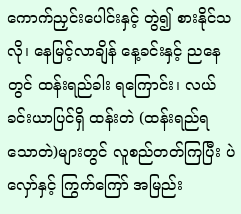ကောက်ညှင်းပေါင်းနှင့် တွဲ၍ စားနိုင်သလို၊ နေမြင့်လာချိန် နေ့ခင်းနှင့် ညနေတွင် ထန်းရည်ခါး ရကြောင်း၊ လယ်ခင်းယာပြင်ရှိ ထန်းတဲ (ထန်းရည်ရသောတဲ)များတွင် လူစည်တတ်ကြပြီး ပဲလှော်နှင့် ကြွက်ကြော် အမြည်း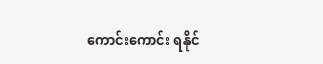ကောင်းကောင်း ရနိုင်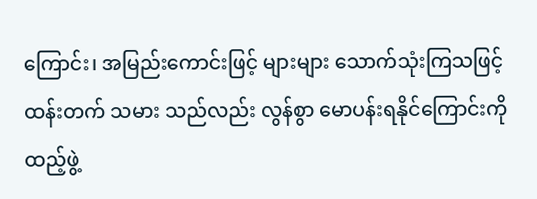ကြောင်း၊ အမြည်းကောင်းဖြင့် များများ သောက်သုံးကြသဖြင့် ထန်းတက် သမား သည်လည်း လွန်စွာ မောပန်းရနိုင်ကြောင်းကို ထည့်ဖွဲ့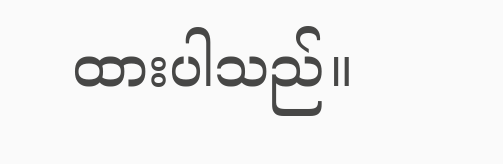ထားပါသည်။